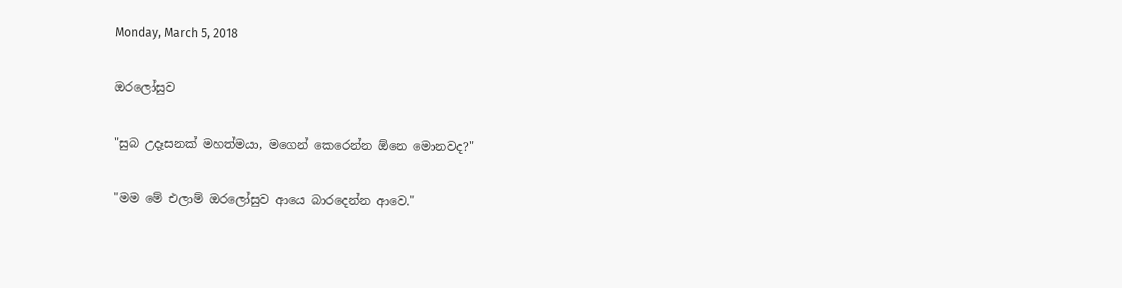Monday, March 5, 2018

ඔරලෝසුව

"සුබ උදෑසනක් මහත්මයා, මගෙන් කෙරෙන්න ඕනෙ මොනවද?"

"මම මේ එලාම් ඔරලෝසුව ආයෙ බාරදෙන්න ආවෙ."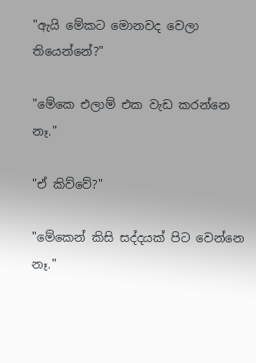"ඇයි මේකට මොනවද වෙලා තියෙන්නේ?"

"මේකෙ එලාම් එක වැඩ කරන්නෙ නෑ."

"ඒ කිව්වේ?"

"මේකෙන් කිසි සද්දයක් පිට වෙන්නෙ නෑ."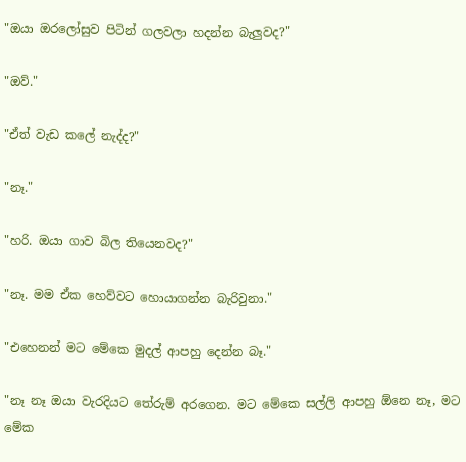"ඔයා ඔරලෝසුව පිටින් ගලවලා හදන්න බැලුවද?"

"ඔව්."

"ඒත් වැඩ කලේ නැද්ද?"

"නෑ."

"හරි. ඔයා ගාව බිල තියෙනවද?"

"නෑ. මම ඒක හෙව්වට හොයාගන්න බැරිවුනා."

"එහෙනන් මට මේකෙ මුදල් ආපහු දෙන්න බෑ."

"නෑ නෑ ඔයා වැරදියට තේරුම් අරගෙන. මට මේකෙ සල්ලි ආපහු ඕනෙ නෑ, මට මේක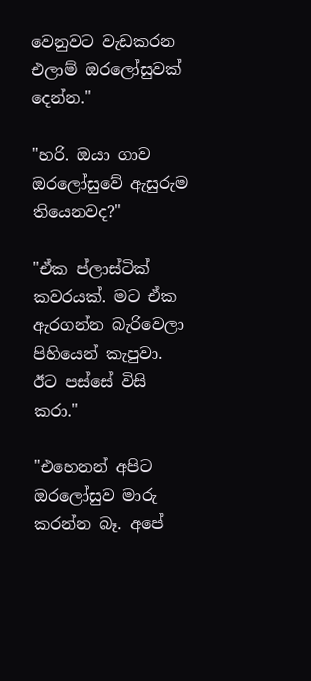වෙනුවට වැඩකරන එලාම් ඔරලෝසුවක් දෙන්න."

"හරි. ඔයා ගාව ඔරලෝසුවේ ඇසුරුම තියෙනවද?"

"ඒක ප්ලාස්ටික් කවරයක්. මට ඒක ඇරගන්න බැරිවෙලා පිහියෙන් කැපුවා. ඊට පස්සේ විසි කරා."

"එහෙනන් අපිට ඔරලෝසුව මාරු කරන්න බෑ. අපේ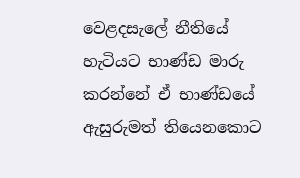වෙළදසැලේ නීතියේ හැටියට භාණ්ඩ මාරු කරන්නේ ඒ භාණ්ඩයේ ඇසුරුමත් තියෙනකොට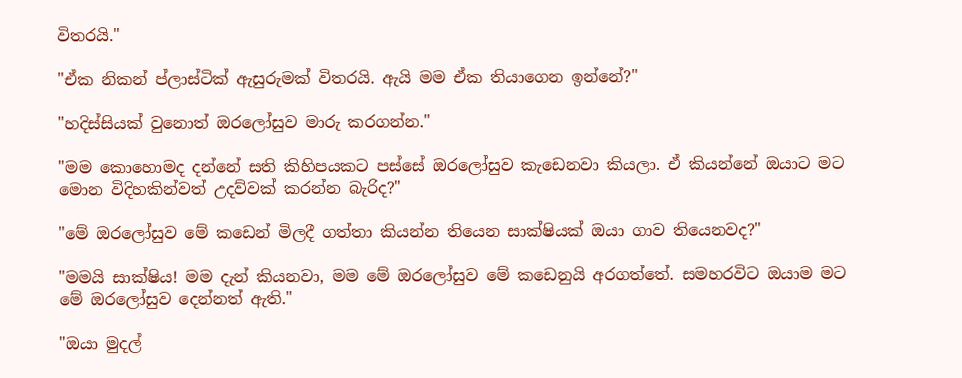විතරයි."

"ඒක නිකන් ප්ලාස්ටික් ඇසුරුමක් විතරයි. ඇයි මම ඒක තියාගෙන ඉන්නේ?"

"හදිස්සියක් වුනොත් ඔරලෝසුව මාරු කරගන්න."

"මම කොහොමද දන්නේ සති කිහිපයකට පස්සේ ඔරලෝසුව කැඩෙනවා කියලා. ඒ කියන්නේ ඔයාට මට මොන විදිහකින්වත් උදව්වක් කරන්න බැරිද?"

"මේ ඔරලෝසුව මේ කඩෙන් මිලදී ගත්තා කියන්න තියෙන සාක්ෂියක් ඔයා ගාව තියෙනවද?"

"මමයි සාක්ෂිය! මම දැන් කියනවා, මම මේ ඔරලෝසුව මේ කඩෙනුයි අරගත්තේ. සමහරවිට ඔයාම මට මේ ඔරලෝසුව දෙන්නත් ඇති."

"ඔයා මුදල්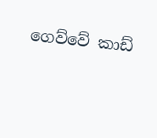ගෙව්වේ කාඩ්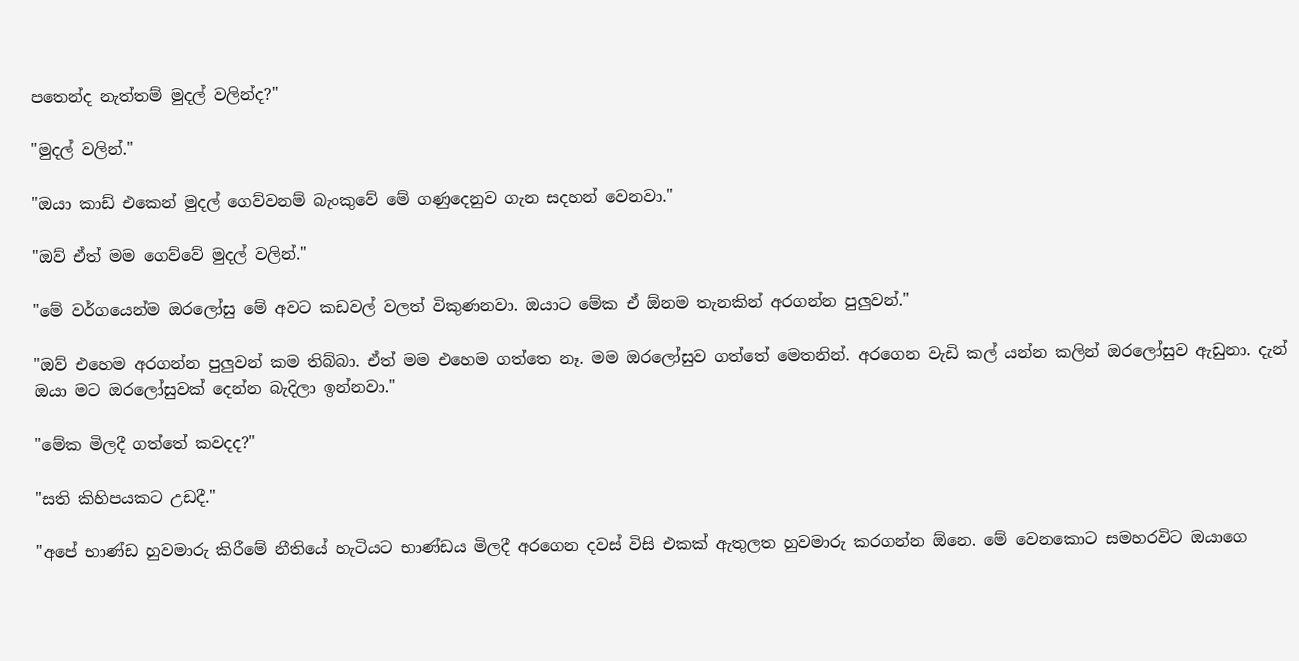පතෙන්ද නැත්තම් මුදල් වලින්ද?"

"මුදල් වලින්."

"ඔයා කාඩ් එකෙන් මුදල් ගෙව්වනම් බැංකුවේ මේ ගණුදෙනුව ගැන සදහන් වෙනවා."

"ඔව් ඒත් මම ගෙව්වේ මුදල් වලින්."

"මේ වර්ගයෙන්ම ඔරලෝසු මේ අවට කඩවල් වලත් විකුණනවා. ඔයාට මේක ඒ ඕනම තැනකින් අරගන්න පුලුවන්."

"ඔව් එහෙම අරගන්න පුලුවන් කම තිබ්බා. ඒත් මම එහෙම ගත්තෙ නෑ. මම ඔරලෝසුව ගත්තේ මෙතනින්. අරගෙන වැඩි කල් යන්න කලින් ඔරලෝසුව ඇඩුනා. දැන් ඔයා මට ඔරලෝසුවක් දෙන්න බැදිලා ඉන්නවා."

"මේක මිලදී ගත්තේ කවදද?"

"සති කිහිපයකට උඩදී."

"අපේ භාණ්ඩ හුවමාරු කිරීමේ නීතියේ හැටියට භාණ්ඩය මිලදී අරගෙන දවස් විසි එකක් ඇතුලත හුවමාරු කරගන්න ඕනෙ. මේ වෙනකොට සමහරවිට ඔයාගෙ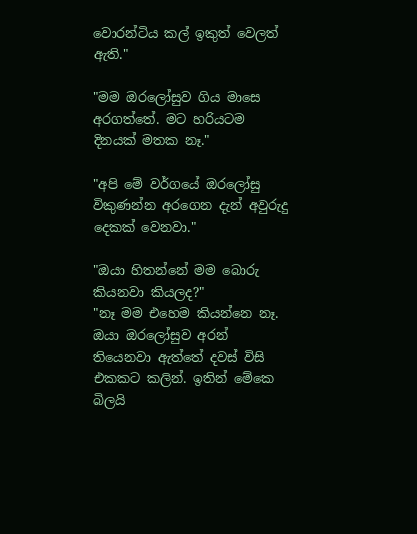වොරන්ටිය කල් ඉකුත් වෙලත් ඇති."

"මම ඔරලෝසුව ගිය මාසෙ අරගත්තේ. මට හරියටම දිනයක් මතක නෑ."

"අපි මේ වර්ගයේ ඔරලෝසු විකුණන්න අරගෙන දැන් අවුරුදු දෙකක් වෙනවා."

"ඔයා හිතන්නේ මම බොරු කියනවා කියලද?"
"නෑ මම එහෙම කියන්නෙ නෑ. ඔයා ඔරලෝසුව අරන් තියෙනවා ඇත්තේ දවස් විසි එකකට කලින්. ඉතින් මේකෙ බිලයි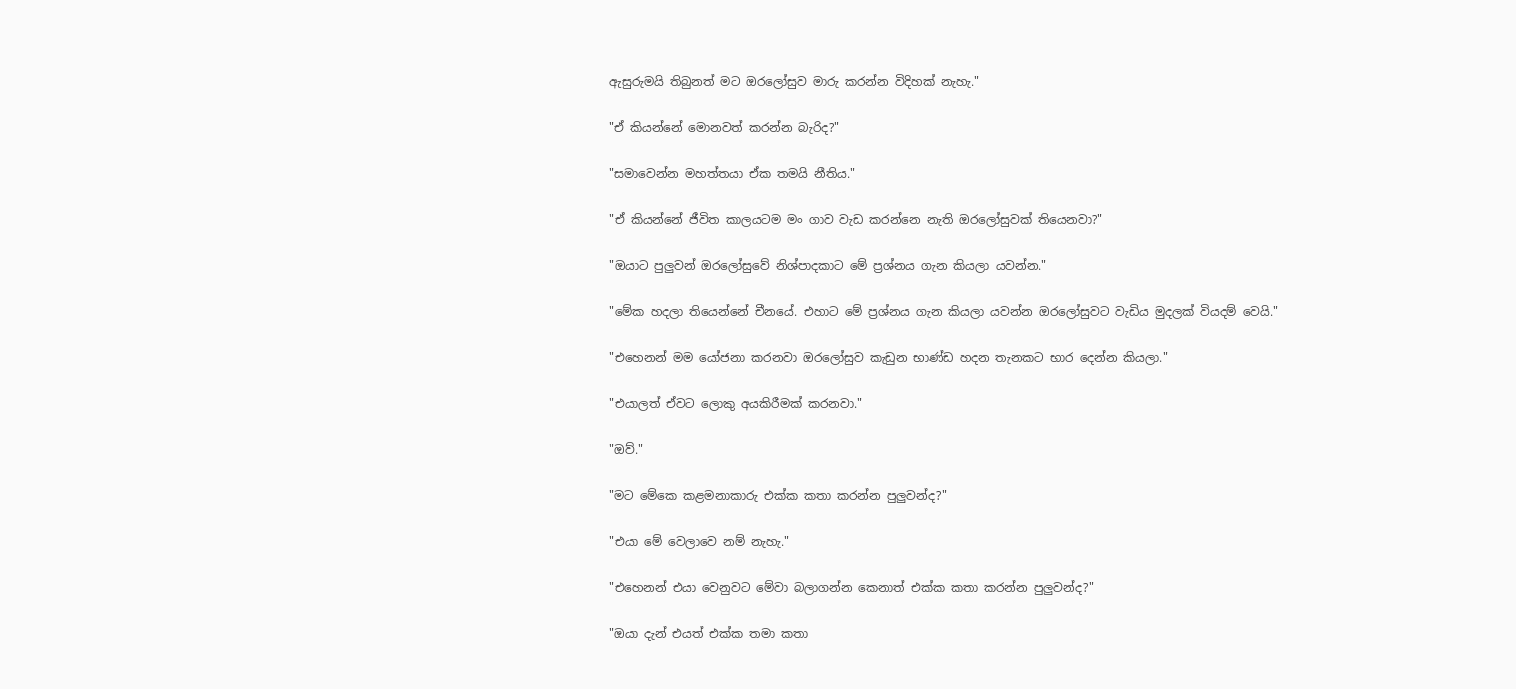ඇසුරුමයි තිබුනත් මට ඔරලෝසුව මාරු කරන්න විදිහක් නැහැ."

"ඒ කියන්නේ මොනවත් කරන්න බැරිද?"

"සමාවෙන්න මහත්තයා ඒක තමයි නීතිය."

"ඒ කියන්නේ ජීවිත කාලයටම මං ගාව වැඩ කරන්නෙ නැති ඔරලෝසුවක් තියෙනවා?"

"ඔයාට පුලුවන් ඔරලෝසුවේ නිශ්පාදකාට මේ ප්‍රශ්නය ගැන කියලා යවන්න."

"මේක හදලා තියෙන්නේ චීනයේ. එහාට මේ ප්‍රශ්නය ගැන කියලා යවන්න ඔරලෝසුවට වැඩිය මුදලක් වියදම් වෙයි."

"එහෙනන් මම යෝජනා කරනවා ඔරලෝසුව කැඩුන භාණ්ඩ හදන තැනකට භාර දෙන්න කියලා."

"එයාලත් ඒවට ලොකු අයකිරීමක් කරනවා."

"ඔව්."

"මට මේකෙ කළමනාකාරු එක්ක කතා කරන්න පුලුවන්ද?"

"එයා මේ වෙලාවෙ නම් නැහැ."

"එහෙනන් එයා වෙනුවට මේවා බලාගන්න කෙනාත් එක්ක කතා කරන්න පුලුවන්ද?"

"ඔයා දැන් එයත් එක්ක තමා කතා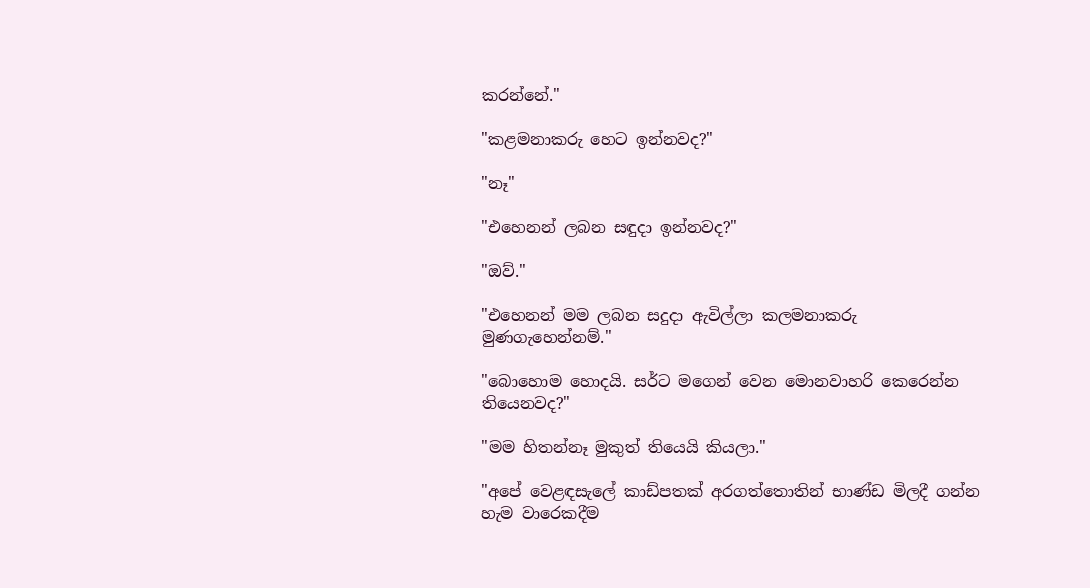කරන්නේ."

"කළමනාකරු හෙට ඉන්නවද?"

"නෑ"

"එහෙනන් ලබන සඳුදා ඉන්නවද?"

"ඔව්."

"එහෙනන් මම ලබන සදුදා ඇවිල්ලා කලමනාකරු මුණගැහෙන්නම්."

"බොහොම හොදයි. සර්ට මගෙන් වෙන මොනවාහරි කෙරෙන්න තියෙනවද?"

"මම හිතන්නෑ මුකුත් තියෙයි කියලා."

"අපේ වෙළඳසැලේ කාඩ්පතක් අරගත්තොතින් භාණ්ඩ මිලදී ගන්න හැම වාරෙකදීම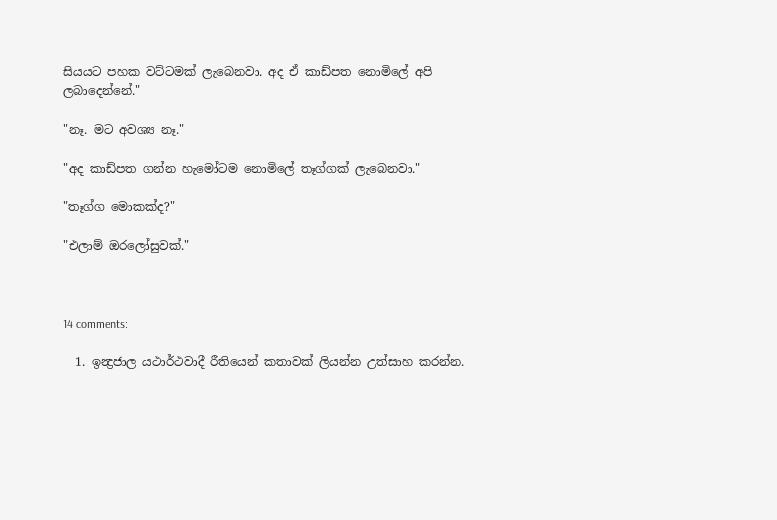සියයට පහක වට්ටමක් ලැබෙනවා. අද ඒ කාඩ්පත නොමිලේ අපි ලබාදෙන්නේ."

"නෑ. මට අවශ්‍ය නෑ."

"අද කාඩ්පත ගන්න හැමෝටම නොමිලේ තෑග්ගක් ලැබෙනවා."

"තෑග්ග මොකක්ද?"

"එලාම් ඔරලෝසුවක්."



14 comments:

  1. ඉන්‍ද්‍රජාල යථාර්ථවාදී රීතියෙන් කතාවක් ලියන්න උත්සාහ කරන්න.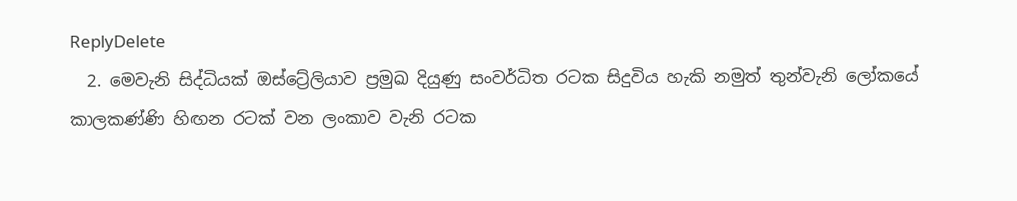ReplyDelete
  2. මෙවැනි සිද්ධියක් ඔස්ට්‍රේලියාව ප්‍රමුඛ දියුණු සංවර්ධිත රටක සිදුවිය හැකි නමුත් තුන්වැනි ලෝකයේ කාලකණ්ණි හිඟන රටක් වන ලංකාව වැනි රටක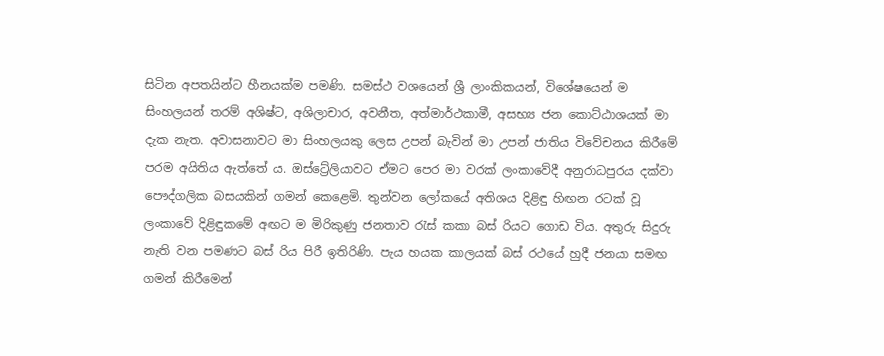සිටින අපතයින්ට හීනයක්ම පමණි. සමස්ථ වශයෙන් ශ්‍රී ලාංකිකයන්, විශේෂයෙන් ම සිංහලයන් තරම් අශිෂ්ට, අශිලාචාර, අවනීත, අත්මාර්ථකාමී, අසභ්‍ය ජන කොට්ඨාශයක් මා දැක නැත. අවාසනාවට මා සිංහලයකු ලෙස උපන් බැවින් මා උපන් ජාතිය විවේචනය කිරීමේ පරම අයිතිය ඇත්තේ ය. ඔස්ට්‍රේලියාවට ඒමට පෙර මා වරක් ලංකාවේදී අනුරාධපුරය දක්වා පෞද්ගලික බසයකින් ගමන් කෙළෙමි. තුන්වන ලෝකයේ අතිශය දිළිඳු හිඟන රටක් වූ ලංකාවේ දිළිඳුකමේ අඟට ම මිරිකුණු ජනතාව රැස් කකා බස් රියට ගොඩ විය. අතුරු සිදුරු නැති වන පමණට බස් රිය පිරී ඉතිරිණි. පැය හයක කාලයක් බස් රථයේ හුදී ජනයා සමඟ ගමන් කිරීමෙන්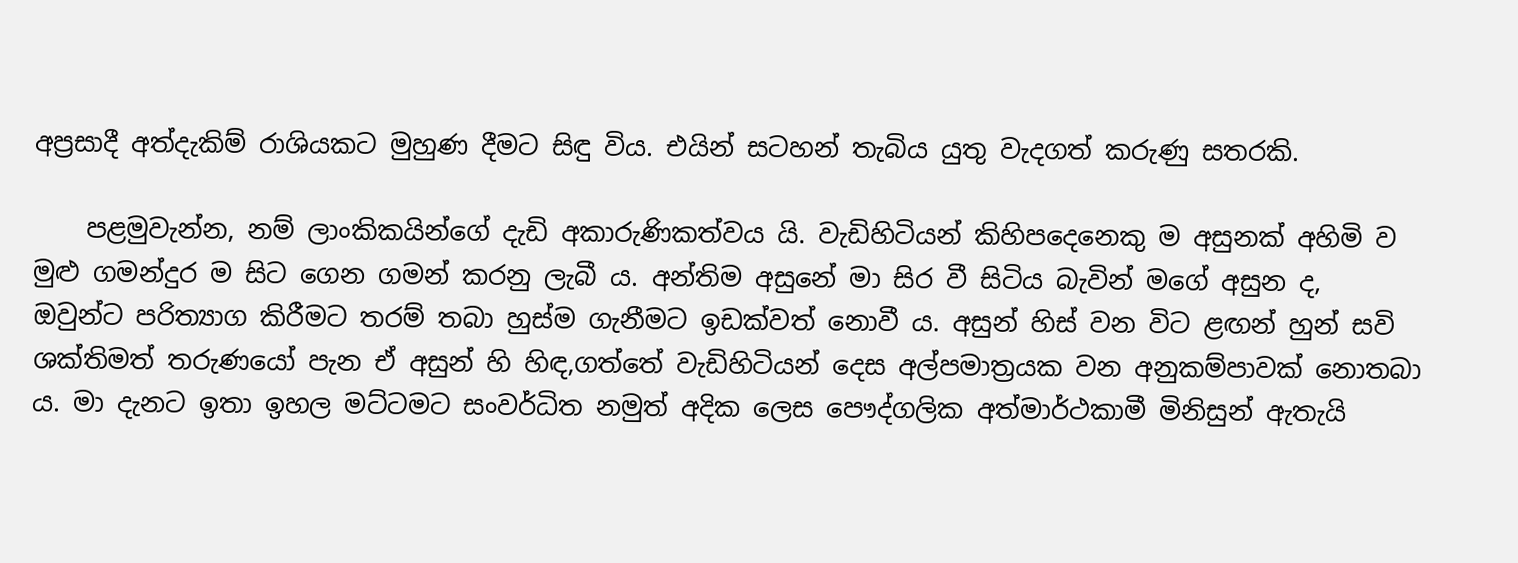අප්‍රසාදී අත්දැකිම් රාශියකට මුහුණ දීමට සිඳු විය. එයින් සටහන් තැබිය යුතු වැදගත් කරුණු සතරකි.

    පළමුවැන්න, නම් ලාංකිකයින්ගේ දැඩි අකාරුණිකත්වය යි. වැඩිහිටියන් කිහිපදෙනෙකු ම අසුනක් අහිමි ව මුළු ගමන්දුර ම සිට ගෙන ගමන් කරනු ලැබී ය. අන්තිම අසුනේ මා සිර වී සිටිය බැවින් මගේ අසුන ද, ඔවුන්ට පරිත්‍යාග කිරීමට තරම් තබා හුස්ම ගැනීමට ඉඩක්වත් නොවී ය. අසුන් හිස් වන විට ළඟන් හුන් සවි ශක්තිමත් තරුණයෝ පැන ඒ අසුන් හි හිඳ,ගත්තේ වැඩිහිටියන් දෙස අල්පමාත්‍රයක වන අනුකම්පාවක් නොතබා ය. මා දැනට ඉතා ඉහල මට්ටමට සංවර්ධිත නමුත් අදික ලෙස පෞද්ගලික අත්මාර්ථකාමී මිනිසුන් ඇතැයි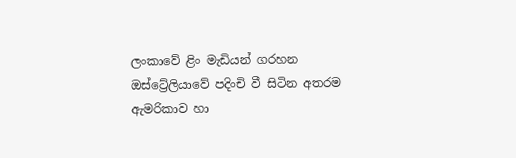ලංකාවේ ළිං මැඩියන් ගරහන ඔස්ට්‍රේලියාවේ පදිංචි වී සිටින අතරම ඇමරිකාව හා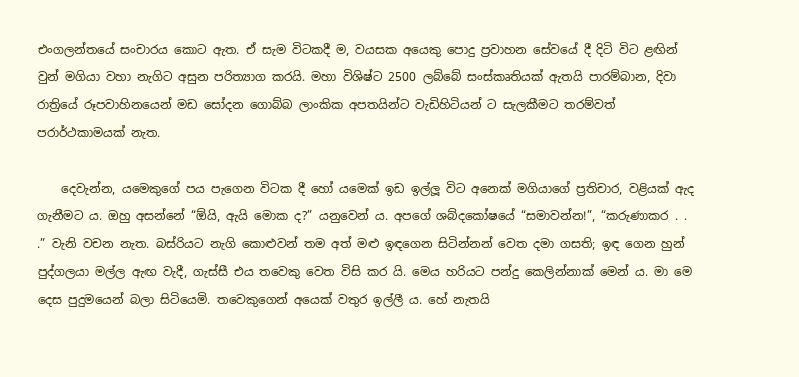එංගලන්තයේ සංචාරය කොට ඇත. ඒ සැම විටකදී ම, වයසක අයෙකු පොදු ප්‍රවාහන සේවයේ දී දිටි විට ළඟින් වුන් මගියා වහා නැගිට අසුන පරිත්‍යාග කරයි. මහා විශිෂ්ට 2500 ලබ්බේ සංස්කෘතියක් ඇතයි පාරම්බාන, දිවා රාත්‍රියේ රූපවාහිනයෙන් මඩ සෝදන ගොබ්බ ලාංකික අපතයින්ට වැඩිහිටියන් ට සැලකීමට තරම්වත් පරාර්ථකාමයක් නැත.

    දෙවැන්න, යමෙකුගේ පය පැගෙන විටක දී හෝ යමෙක් ඉඩ ඉල්ලූ විට අනෙක් මගියාගේ ප්‍රතිචාර, වළියක් ඇද ගැනීමට ය. ඔහු අසන්නේ “ඕයි, ඇයි මොක ද?” යනුවෙන් ය. අපගේ ශබ්දකෝෂයේ “සමාවන්න!”, “කරුණාකර . . .” වැනි වචන නැත. බස්රියට නැගි කොළුවන් තම අත් මළු ඉඳගෙන සිටින්නන් වෙත දමා ගසති; ඉඳ ගෙන හුන් පුද්ගලයා මල්ල ඇඟ වැදී, ගැස්සී එය ‍තවෙකු වෙත විසි කර යි. මෙය හරියට පන්දු කෙලින්නාක් මෙන් ය. මා මෙ දෙස පුදුමයෙන් බලා සිටියෙමි. තවෙකුගෙන් අයෙක් වතුර ඉල්ලී ය. හේ නැතයි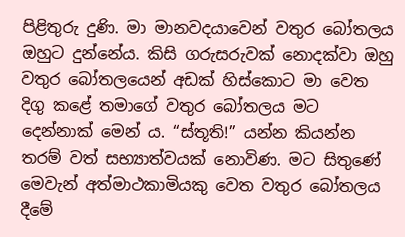පිළිතුරු දුණි. මා මානවදයාවෙන් වතුර බෝතලය ඔහුට දුන්නේය. කිසි ගරුසරුවක් නොදක්වා ඔහු වතුර බෝතලයෙන් අඩක් හිස්කොට මා වෙත දිගු කළේ තමාගේ වතුර බෝතලය මට දෙන්නාක් මෙන් ය. “ස්තූති!” යන්න කියන්න තරම් වත් සභ්‍යාත්වයක් නොවිණ. මට සිතුණේ මෙවැන් අත්මාථකාමියකු වෙත වතුර බෝතලය දීමේ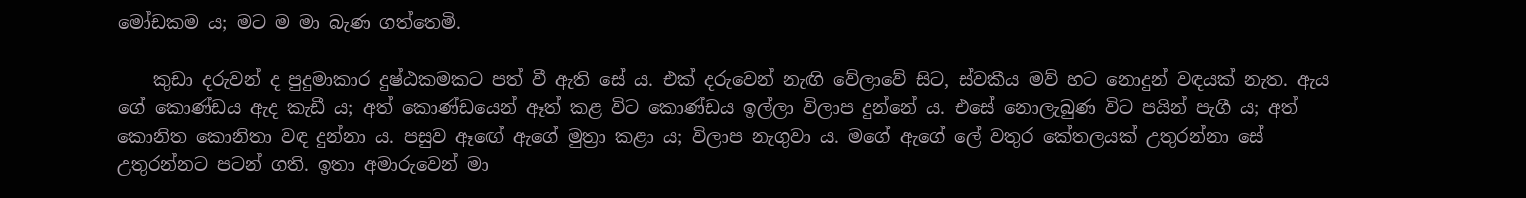මෝඩකම ය; මට ම මා බැණ ගත්තෙමි.

    කුඩා දරුවන් ද පුදුමාකාර දුෂ්ඨකමකට පත් වී ඇති සේ ය. එක් දරුවෙන් නැඟි වේලාවේ සිට, ස්වකීය මව් හට නොදුන් වඳයක් නැත. ඇය ගේ කොණ්ඩය ඇද කැඩී ය; අත් කොණ්ඩයෙන් ඈත් කළ විට කොණ්ඩය ඉල්ලා විලාප දුන්නේ ය. එසේ නොලැබුණ විට පයින් පැගී ය; අත් කොනිත කොනිතා වඳ දුන්නා ය. පසුව ඈඟේ ඇගේ මුත්‍රා කළා ය; විලාප නැගුවා ය. මගේ ඇගේ ලේ වතුර කේතලයක් උතුරන්නා සේ උතුරන්නට පටන් ගති. ඉතා අමාරුවෙන් මා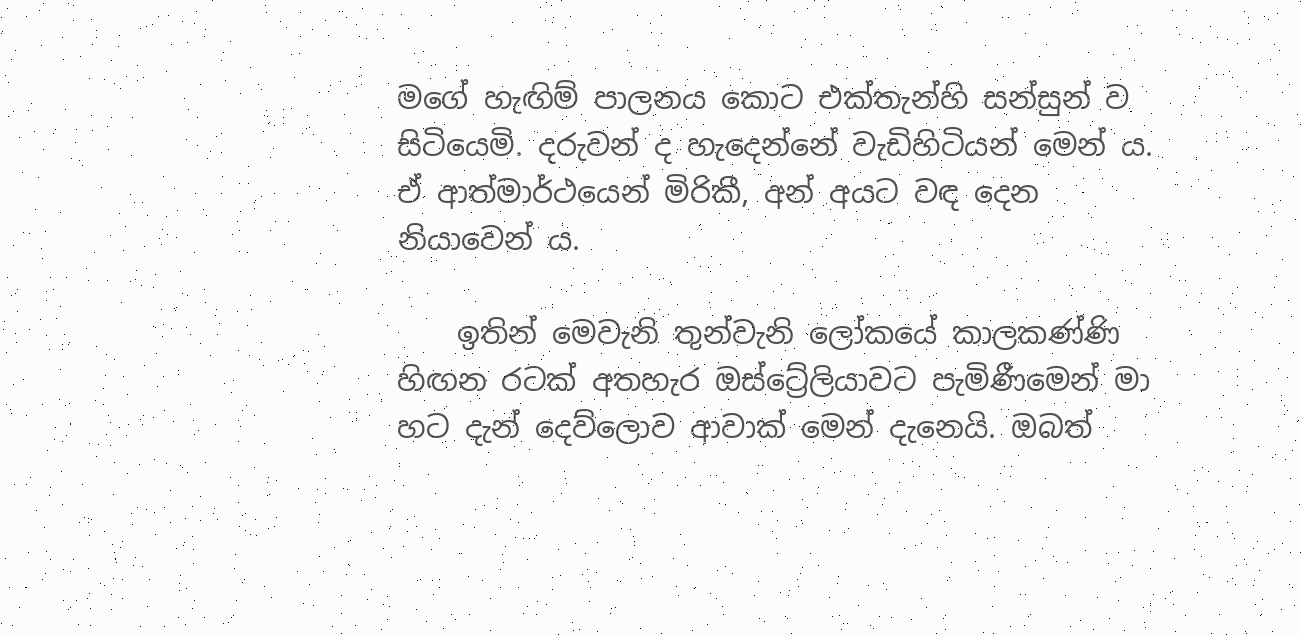මගේ හැඟිම් පාලනය කොට එක්තැන්හි සන්සුන් ව සිටියෙමි. දරුවන් ද හැදෙන්නේ වැඩිහිටියන් මෙන් ය. ඒ ආත්මාර්ථයෙන් මිරිකී, අන් අයට වඳ දෙන නියාවෙන් ය.

    ඉතින් මෙවැනි තුන්වැනි ලෝකයේ කාලකණ්ණි හිඟන රටක් අතහැර ඔස්ට්‍රේලියාවට පැමිණීමෙන් මා හට දැන් දෙව්ලොව ආවාක් මෙන් දැනෙයි. ඔබත්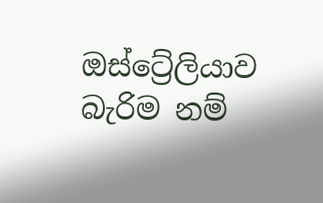ඔස්ට්‍රේලියාව බැරිම නම්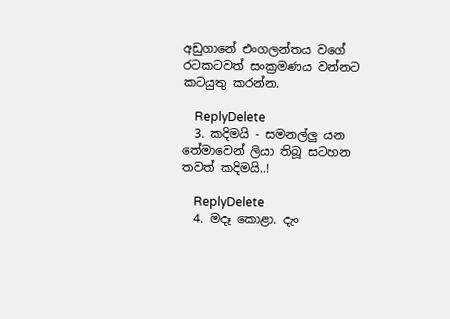අඩුගානේ එංගලන්තය වගේ රටකටවත් සංක්‍රමණය වන්නට කටයුතු කරන්න.

    ReplyDelete
  3. කදිමයි - සමනල්ලු යන තේමාවෙන් ලියා තිබූ සටහන තවත් කදිමයි..!

    ReplyDelete
  4. මදෑ කොළා. දැං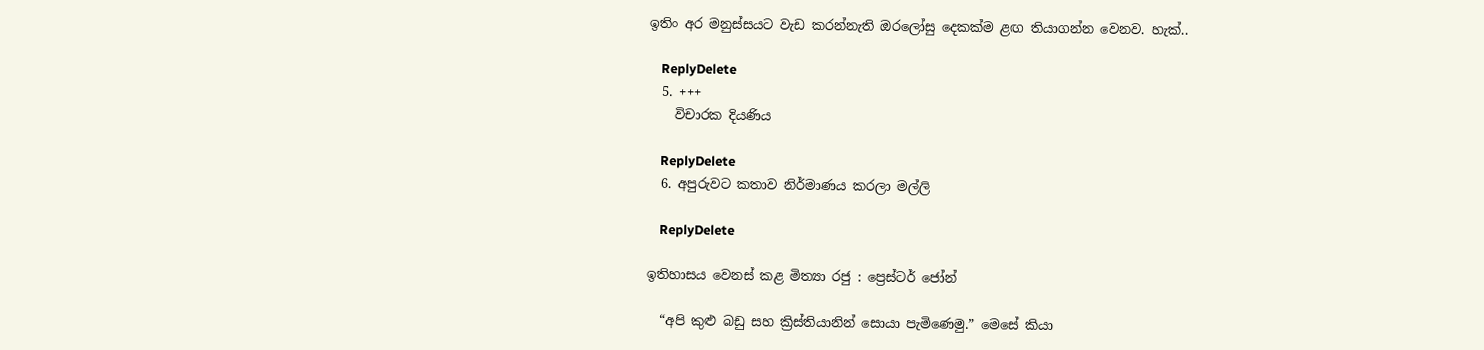ඉතිං අර මනුස්සයට වැඩ කරන්නැති ඔරලෝසු දෙකක්ම ළඟ තියාගන්න වෙනව. හැක්..

    ReplyDelete
  5. +++
    විචාරක දියණිය

    ReplyDelete
  6. අපුරුවට කතාව නිර්මාණය කරලා මල්ලි

    ReplyDelete

ඉතිහාසය වෙනස් කළ මිත්‍යා රජු : ප්‍රෙස්ටර් ජෝන්

  “අපි කුළු බඩු සහ ක්‍රිස්තියානින් සොයා පැමිණෙමු.” මෙසේ කියා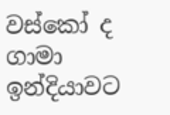වස්කෝ ද ගාමා ඉන්දියාවට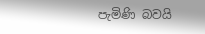පැමිණි බවයි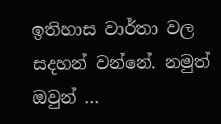ඉතිහාස වාර්තා වල සදහන් වන්නේ. නමුත් ඔවුන් ...